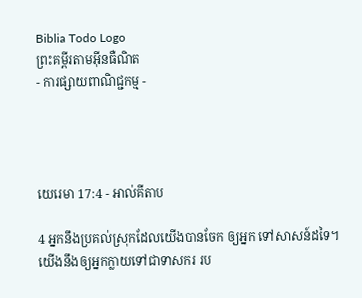Biblia Todo Logo
ព្រះគម្ពីរតាមអ៊ីនធឺណិត
- ការផ្សាយពាណិជ្ជកម្ម -




យេរេមា 17:4 - អាល់គីតាប

4 អ្នកនឹងប្រគល់ស្រុកដែលយើងបានចែក ឲ្យអ្នក ទៅសាសន៍ដទៃ។ យើងនឹងឲ្យអ្នកក្លាយទៅជាទាសករ រប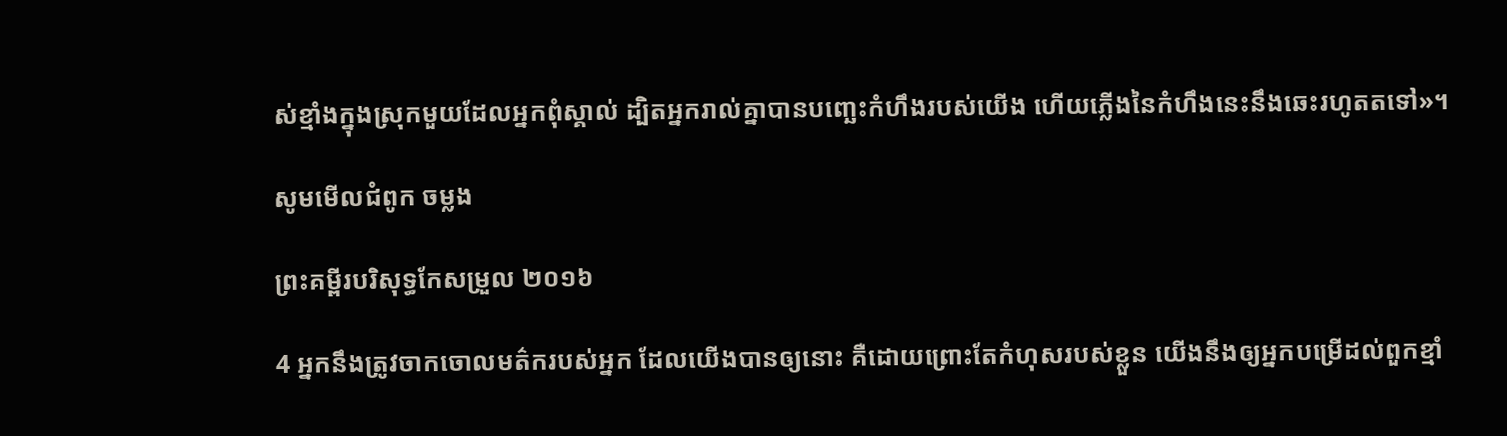ស់ខ្មាំងក្នុងស្រុកមួយដែលអ្នកពុំស្គាល់ ដ្បិតអ្នករាល់គ្នាបានបញ្ឆេះកំហឹងរបស់យើង ហើយភ្លើងនៃកំហឹងនេះនឹងឆេះរហូតតទៅ»។

សូមមើលជំពូក ចម្លង

ព្រះគម្ពីរបរិសុទ្ធកែសម្រួល ២០១៦

4 អ្នកនឹងត្រូវចាកចោលមត៌ករបស់អ្នក ដែលយើងបានឲ្យនោះ គឺដោយព្រោះតែកំហុសរបស់ខ្លួន យើងនឹងឲ្យអ្នកបម្រើដល់ពួកខ្មាំ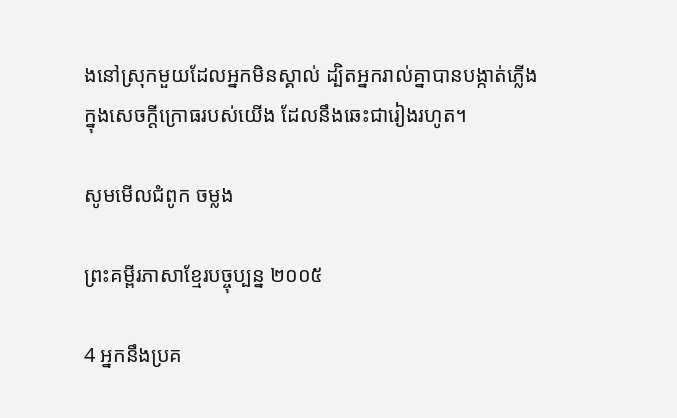ងនៅស្រុកមួយដែលអ្នកមិនស្គាល់ ដ្បិតអ្នករាល់គ្នាបានបង្កាត់ភ្លើងក្នុងសេចក្ដីក្រោធរបស់យើង ដែលនឹងឆេះជារៀងរហូត។

សូមមើលជំពូក ចម្លង

ព្រះគម្ពីរភាសាខ្មែរបច្ចុប្បន្ន ២០០៥

4 អ្នកនឹងប្រគ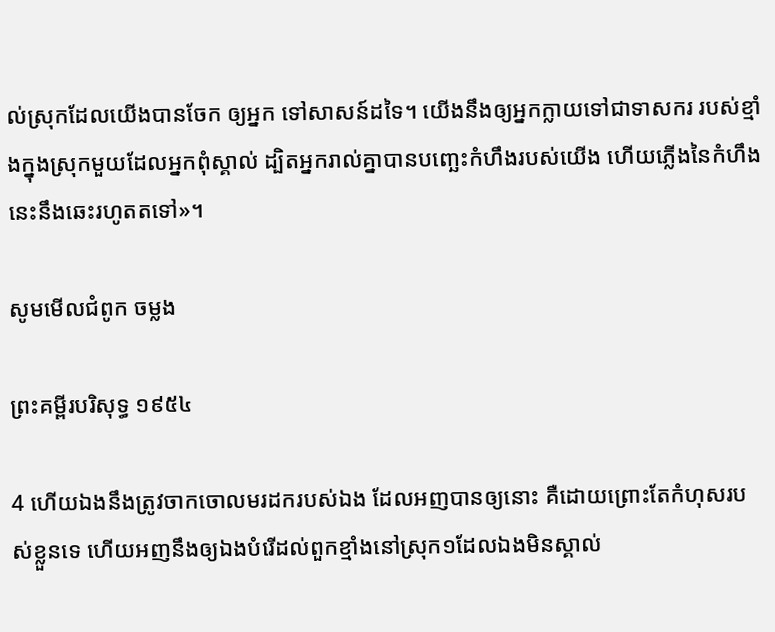ល់ស្រុកដែលយើងបានចែក ឲ្យអ្នក ទៅសាសន៍ដទៃ។ យើងនឹងឲ្យអ្នកក្លាយទៅជាទាសករ របស់ខ្មាំងក្នុងស្រុកមួយដែលអ្នកពុំស្គាល់ ដ្បិតអ្នករាល់គ្នាបានបញ្ឆេះកំហឹងរបស់យើង ហើយភ្លើងនៃកំហឹងនេះនឹងឆេះរហូតតទៅ»។

សូមមើលជំពូក ចម្លង

ព្រះគម្ពីរបរិសុទ្ធ ១៩៥៤

4 ហើយឯងនឹងត្រូវចាកចោលមរដករបស់ឯង ដែលអញបានឲ្យនោះ គឺដោយព្រោះតែកំហុសរបស់ខ្លួនទេ ហើយអញនឹងឲ្យឯងបំរើដល់ពួកខ្មាំងនៅស្រុក១ដែលឯងមិនស្គាល់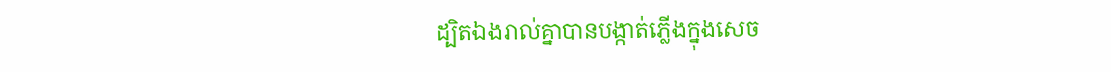ដ្បិតឯងរាល់គ្នាបានបង្កាត់ភ្លើងក្នុងសេច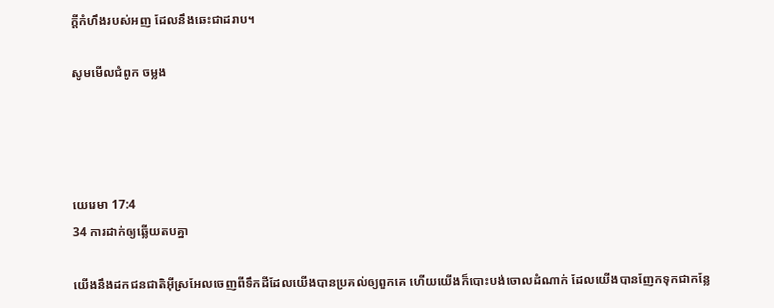ក្ដីកំហឹងរបស់អញ ដែលនឹងឆេះជាដរាប។

សូមមើលជំពូក ចម្លង




យេរេមា 17:4
34 ការដាក់ឲ្យឆ្លើយតបគ្នា

យើងនឹងដកជន‌ជាតិអ៊ីស្រ‌អែលចេញពីទឹកដីដែលយើងបានប្រគល់ឲ្យពួកគេ ហើយយើងក៏បោះ‌បង់ចោលដំណាក់ ដែលយើងបានញែកទុកជាកន្លែ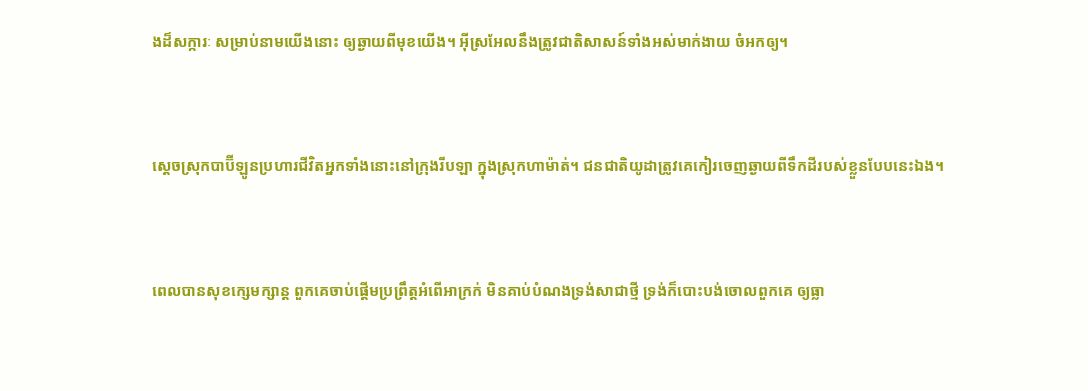ងដ៏សក្ការៈ សម្រាប់នាមយើងនោះ ឲ្យឆ្ងាយពីមុខយើង។ អ៊ីស្រ‌អែលនឹងត្រូវជាតិសាសន៍ទាំងអស់មាក់‌ងាយ ចំអកឲ្យ។


ស្តេចស្រុកបាប៊ី‌ឡូនប្រហារជីវិតអ្នកទាំងនោះនៅក្រុងរីបឡា ក្នុងស្រុកហា‌ម៉ាត់។ ជន‌ជាតិយូដាត្រូវគេកៀរចេញឆ្ងាយពីទឹកដីរបស់ខ្លួនបែបនេះឯង។


ពេលបានសុខក្សេម‌ក្សាន្ត ពួកគេចាប់ផ្ដើមប្រព្រឹត្តអំពើអាក្រក់ មិនគាប់បំណងទ្រង់សាជាថ្មី ទ្រង់ក៏បោះបង់ចោលពួកគេ ឲ្យធ្លា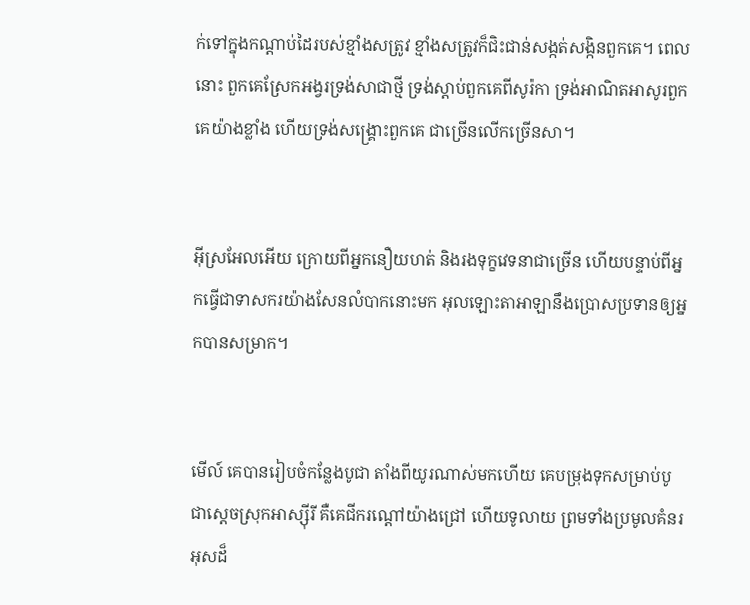ក់ទៅក្នុងកណ្ដាប់ដៃរបស់ខ្មាំងសត្រូវ ខ្មាំងសត្រូវក៏ជិះ‌ជាន់សង្កត់‌សង្កិនពួកគេ។ ពេលនោះ ពួកគេស្រែកអង្វរទ្រង់សាជាថ្មី ទ្រង់ស្ដាប់ពួកគេពីសូរ៉កា ទ្រង់អាណិតអាសូរពួកគេយ៉ាងខ្លាំង ហើយទ្រង់សង្គ្រោះពួកគេ ជាច្រើនលើកច្រើនសា។


អ៊ីស្រ‌អែលអើយ ក្រោយពីអ្នកនឿយ‌ហត់ និងរងទុក្ខវេទនាជាច្រើន ហើយបន្ទាប់ពីអ្នកធ្វើជាទាសករយ៉ាងសែនលំបាកនោះមក អុលឡោះ‌តាអាឡានឹងប្រោសប្រទានឲ្យអ្នកបានសម្រាក។


មើល៍ គេបានរៀប‌ចំកន្លែងបូជា តាំងពីយូរណាស់មកហើយ គេបម្រុងទុកសម្រាប់បូជាស្ដេចស្រុកអាស្ស៊ីរី គឺគេជីករណ្ដៅយ៉ាងជ្រៅ ហើយទូលាយ ព្រមទាំងប្រមូលគំនរអុសដ៏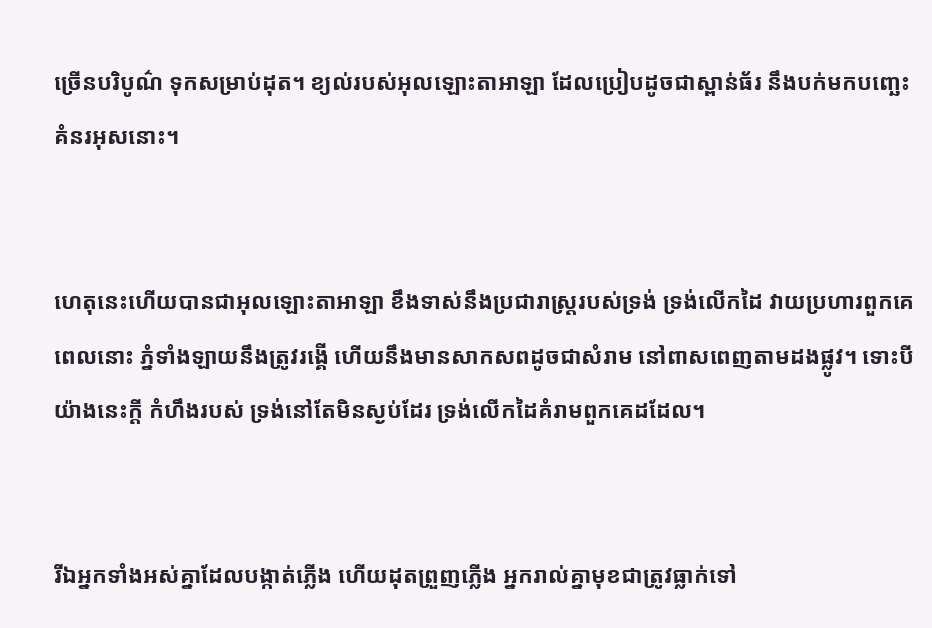ច្រើនបរិបូណ៌ ទុកសម្រាប់ដុត។ ខ្យល់របស់អុលឡោះ‌តាអាឡា ដែលប្រៀបដូចជាស្ពាន់ធ័រ នឹងបក់មកបញ្ឆេះគំនរអុសនោះ។


ហេតុនេះហើយបានជាអុលឡោះ‌តាអាឡា ខឹងទាស់នឹងប្រជា‌រាស្ត្ររបស់ទ្រង់ ទ្រង់លើកដៃ វាយប្រហារពួកគេ ពេលនោះ ភ្នំទាំង‌ឡាយនឹងត្រូវរង្គើ ហើយនឹងមានសាក‌សពដូចជាសំរាម នៅពាស‌ពេញតាមដងផ្លូវ។ ទោះបីយ៉ាងនេះក្ដី កំហឹងរបស់ ទ្រង់នៅតែមិនស្ងប់ដែរ ទ្រង់លើកដៃគំរាមពួកគេដដែល។


រីឯអ្នកទាំងអស់គ្នាដែលបង្កាត់ភ្លើង ហើយដុតព្រួញភ្លើង អ្នករាល់គ្នាមុខជាត្រូវធ្លាក់ទៅ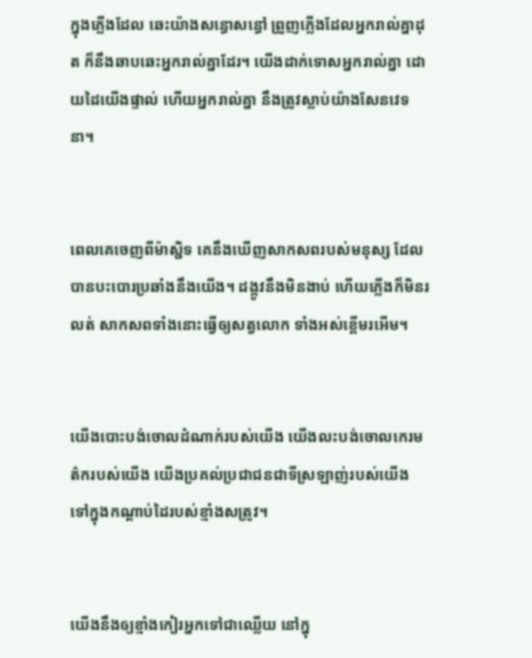ក្នុងភ្លើងដែល ឆេះយ៉ាងសន្ធោ‌សន្ធៅ ព្រួញភ្លើងដែលអ្នករាល់គ្នាដុត ក៏នឹងឆាប‌ឆេះអ្នករាល់គ្នាដែរ។ យើងដាក់ទោសអ្នករាល់គ្នា ដោយដៃយើងផ្ទាល់ ហើយអ្នករាល់គ្នា នឹងត្រូវស្លាប់យ៉ាងសែនវេទនា។


ពេលគេចេញពីម៉ាស្ជិទ គេនឹងឃើញសាក‌សពរបស់មនុស្ស ដែលបានបះ‌បោរប្រឆាំងនឹងយើង។ ដង្កូវនឹងមិនងាប់ ហើយភ្លើងក៏មិនរលត់ សាក‌សពទាំងនោះធ្វើឲ្យសត្វលោក ទាំងអស់ខ្ពើមរអើម។


យើងបោះបង់ចោលដំណាក់របស់យើង យើងលះ‌បង់ចោលកេរ‌មត៌ករបស់យើង យើងប្រគល់ប្រជា‌ជនជាទីស្រឡាញ់របស់យើង ទៅក្នុងកណ្ដាប់ដៃរបស់ខ្មាំងសត្រូវ។


យើងនឹងឲ្យខ្មាំងកៀរអ្នកទៅជាឈ្លើយ នៅក្នុ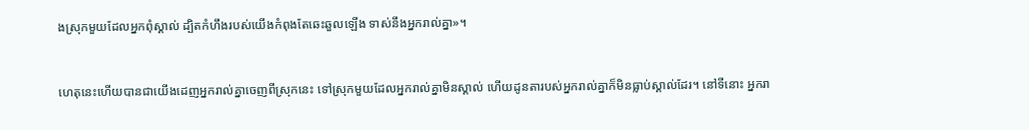ងស្រុកមួយដែលអ្នកពុំស្គាល់ ដ្បិតកំហឹងរបស់យើងកំពុងតែឆេះ‌ឆួលឡើង ទាស់នឹងអ្នករាល់គ្នា»។


ហេតុនេះហើយបានជាយើងដេញអ្នករាល់គ្នាចេញពីស្រុកនេះ ទៅស្រុកមួយដែលអ្នករាល់គ្នាមិនស្គាល់ ហើយដូនតារបស់អ្នករាល់គ្នាក៏មិនធ្លាប់ស្គាល់ដែរ។ នៅទីនោះ អ្នករា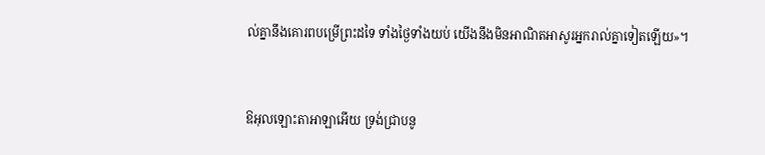ល់គ្នានឹងគោរពបម្រើព្រះដទៃ ទាំងថ្ងៃទាំងយប់ យើងនឹងមិនអាណិតអាសូរអ្នករាល់គ្នាទៀតឡើយ»។


ឱអុលឡោះ‌តាអាឡាអើយ ទ្រង់ជ្រាបនូ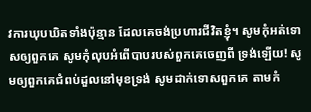វការឃុប‌ឃិតទាំងប៉ុន្មាន ដែលគេចង់ប្រហារជីវិតខ្ញុំ។ សូមកុំអត់‌ទោសឲ្យពួកគេ សូមកុំលុបអំពើបាបរបស់ពួកគេចេញពី ទ្រង់ឡើយ! សូមឲ្យពួកគេជំពប់ដួលនៅមុខទ្រង់ សូមដាក់ទោសពួកគេ តាមកំ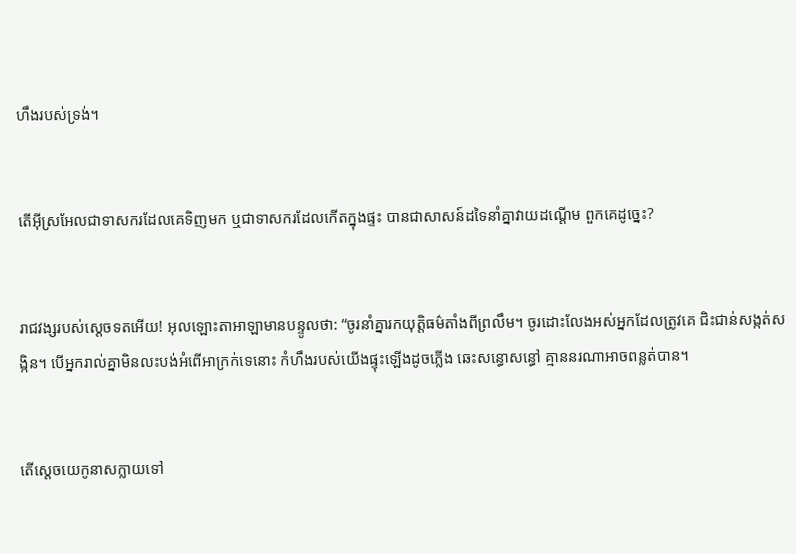ហឹងរបស់ទ្រង់។


តើអ៊ីស្រ‌អែលជាទាសករដែលគេទិញមក ឬជាទាសករដែលកើតក្នុងផ្ទះ បានជាសាសន៍ដទៃនាំគ្នាវាយដណ្ដើម ពួកគេដូច្នេះ?


រាជ‌វង្សរបស់ស្ដេចទតអើយ! អុលឡោះ‌តាអាឡាមានបន្ទូលថា: “ចូរនាំគ្នារកយុត្តិធម៌តាំងពីព្រលឹម។ ចូរដោះលែងអស់អ្នកដែលត្រូវគេ ជិះ‌ជាន់សង្កត់‌សង្កិន។ បើអ្នករាល់គ្នាមិនលះ‌បង់អំពើអាក្រក់ទេនោះ កំហឹងរបស់យើងផ្ទុះឡើងដូចភ្លើង ឆេះសន្ធោ‌សន្ធៅ គ្មាននរណាអាចពន្លត់បាន។


តើស្តេចយេកូ‌នាសក្លាយទៅ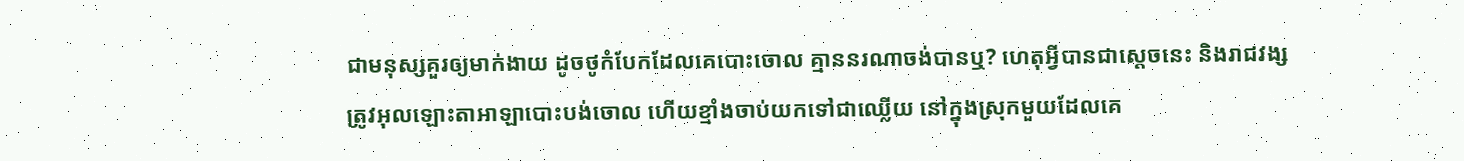ជាមនុស្សគួរឲ្យមាក់‌ងាយ ដូចថូកំបែកដែលគេបោះចោល គ្មាននរណាចង់បានឬ? ហេតុអ្វីបានជាស្ដេចនេះ និងរាជ‌វង្ស ត្រូវអុលឡោះ‌តាអាឡាបោះបង់ចោល ហើយខ្មាំងចាប់យកទៅជាឈ្លើយ នៅក្នុងស្រុកមួយដែលគេ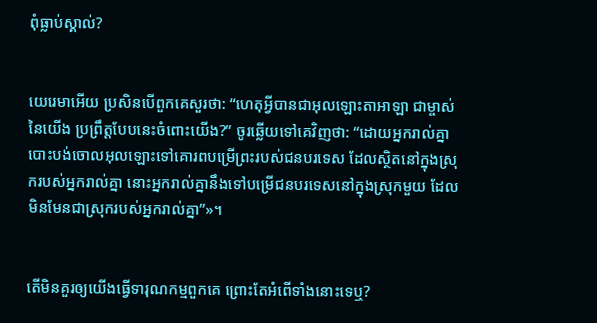ពុំធ្លាប់ស្គាល់?


យេរេមាអើយ ប្រសិនបើពួកគេសួរថា: “ហេតុអ្វីបានជាអុលឡោះ‌តាអាឡា ជាម្ចាស់នៃយើង ប្រព្រឹត្តបែបនេះចំពោះយើង?” ចូរឆ្លើយទៅគេវិញថា: “ដោយអ្នករាល់គ្នាបោះបង់ចោលអុលឡោះទៅគោរពបម្រើព្រះរបស់ជនបរទេស ដែលស្ថិតនៅក្នុងស្រុករបស់អ្នករាល់គ្នា នោះអ្នករាល់គ្នានឹងទៅបម្រើជនបរទេសនៅក្នុងស្រុកមួយ ដែលមិនមែនជាស្រុករបស់អ្នករាល់គ្នា”»។


តើមិនគួរឲ្យយើងធ្វើទារុណ‌កម្មពួកគេ ព្រោះតែអំពើទាំងនោះទេឬ?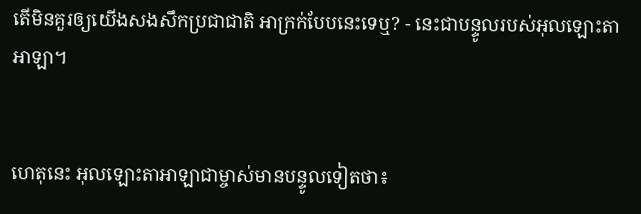តើមិនគួរឲ្យយើងសង‌សឹកប្រជា‌ជាតិ អាក្រក់បែបនេះទេឬ? - នេះជាបន្ទូលរបស់អុលឡោះ‌តាអាឡា។


ហេតុនេះ អុលឡោះ‌តាអាឡាជាម្ចាស់មានបន្ទូលទៀតថា៖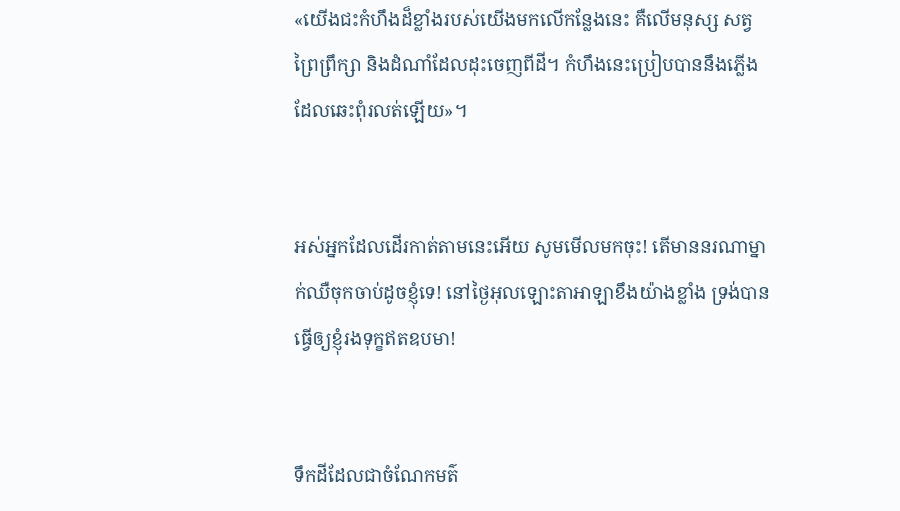«យើងជះកំហឹងដ៏ខ្លាំងរបស់យើងមកលើកន្លែងនេះ គឺលើមនុស្ស សត្វ ព្រៃព្រឹក្សា និងដំណាំដែលដុះចេញពីដី។ កំហឹងនេះប្រៀបបាននឹងភ្លើង ដែលឆេះពុំរលត់ឡើយ»។


អស់អ្នកដែលដើរកាត់តាមនេះអើយ សូមមើលមកចុះ! តើមាននរណាម្នាក់ឈឺចុកចាប់ដូចខ្ញុំទេ! នៅថ្ងៃអុលឡោះ‌តាអាឡាខឹងយ៉ាងខ្លាំង ទ្រង់បានធ្វើឲ្យខ្ញុំរងទុក្ខឥតឧបមា!


ទឹកដីដែលជាចំណែកមត៌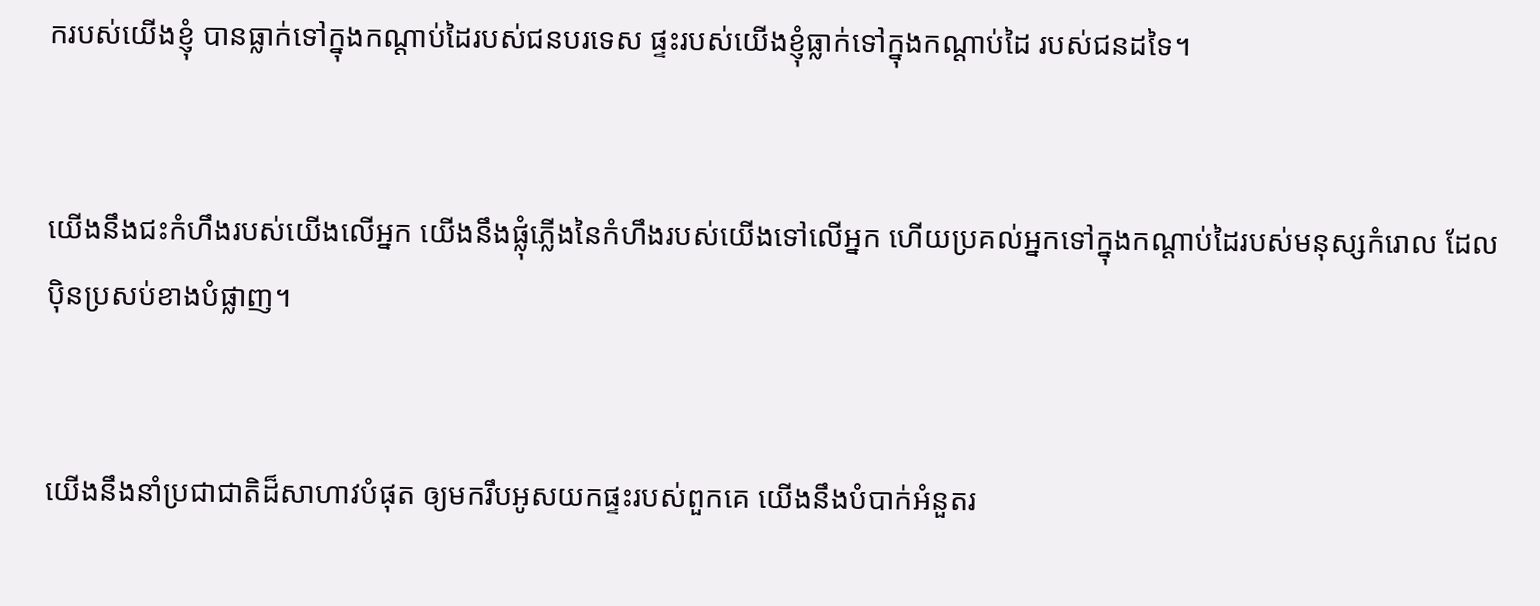ករបស់យើងខ្ញុំ បានធ្លាក់ទៅក្នុងកណ្ដាប់ដៃរបស់ជនបរទេស ផ្ទះរបស់យើងខ្ញុំធ្លាក់ទៅក្នុងកណ្ដាប់ដៃ របស់ជនដទៃ។


យើងនឹងជះកំហឹងរបស់យើងលើអ្នក យើងនឹងផ្លុំភ្លើងនៃកំហឹងរបស់យើងទៅលើអ្នក ហើយប្រគល់អ្នកទៅក្នុងកណ្ដាប់ដៃរបស់មនុស្សកំរោល ដែលប៉ិន‌ប្រសប់ខាងបំផ្លាញ។


យើងនឹងនាំប្រជា‌ជាតិដ៏សាហាវបំផុត ឲ្យមករឹបអូសយកផ្ទះរបស់ពួកគេ យើងនឹងបំបាក់អំនួតរ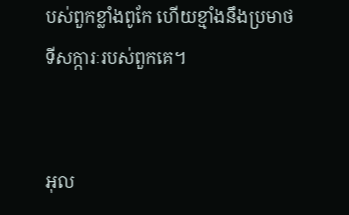បស់ពួកខ្លាំងពូកែ ហើយខ្មាំងនឹងប្រមាថទី‌សក្ការៈរបស់ពួកគេ។


អុល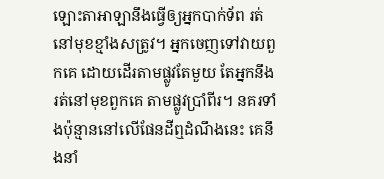ឡោះ‌តាអាឡានឹងធ្វើឲ្យអ្នកបាក់ទ័ព រត់នៅមុខខ្មាំងសត្រូវ។ អ្នកចេញទៅវាយពួកគេ ដោយដើរតាមផ្លូវតែមួយ តែអ្នកនឹងរត់នៅមុខពួកគេ តាមផ្លូវប្រាំពីរ។ នគរទាំងប៉ុន្មាននៅលើផែនដីឮដំណឹងនេះ គេនឹងនាំ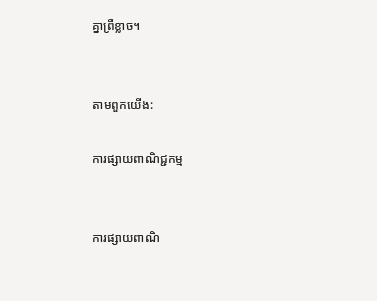គ្នាព្រឺខ្លាច។


តាមពួកយើង:

ការផ្សាយពាណិជ្ជកម្ម


ការផ្សាយពាណិ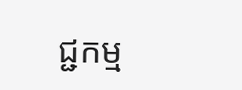ជ្ជកម្ម